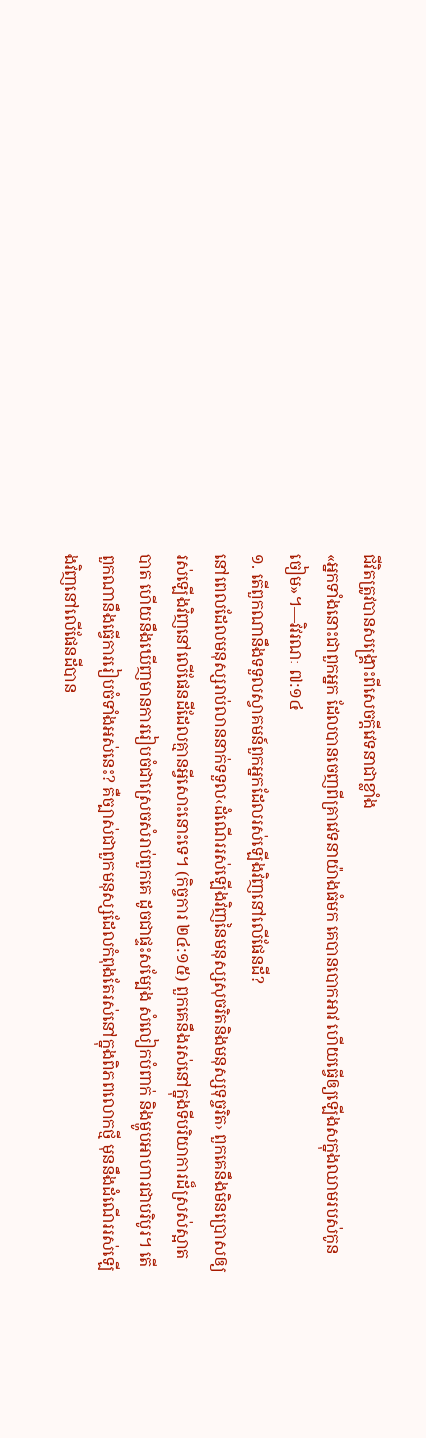ជីវិតត្រូវបានសង្គ្រោះពីសេចក្ដីវេទនាជាខ្លាំង
«អ្នកទាំងនោះជាពួកអ្នក ដែលបានចេញពីគ្រាវេទនាយ៉ាងធំមក គេបានបោកអាវ ហើយធ្វើឲ្យឡើងសក្នុងឈាមរបស់កូនចៀម»។—វិវរណៈ ៧:១៤
១. តើពួកណានឹងទទួលស្វាគមន៍ពួកអ្នកដែលរស់ឡើងវិញនៅលើផែនដី?
នៅពេលដែលមនុស្សរាប់លាននាក់ទទួល‹ដំណើររស់ឡើងវិញនៃមនុស្សសុចរិតនិងមនុស្សទុច្ចរិត› ពួកគេនឹងមិនប្រោសឲ្យរស់ឡើងវិញនៅលើផែនដីដែលគ្មានអ្វីសោះនោះទេ។ (កិច្ចការ ២៤:១៥) ពួកគេនឹងរស់នៅក្នុងទីបរិយាការដ៏ស្រស់ស្អាតបាត ហើយនឹងឃើញមានការរៀបចំជាស្រេចសំរាប់ពួកគេ ដូចជាផ្ទះសម្បែង សំលៀកបំពាក់ និងម្ហូបអាហារជាបរិបូរ។ តើពួកណានឹងធ្វើការរៀបចំទាំងអស់នេះ? គឺច្បាស់ជាពួកមនុស្សដែលកំពុងតែរស់នៅក្នុងពិភពលោកថ្មី មុននឹងដំណើររស់ឡើងវិញនៅលើផែនដីបាន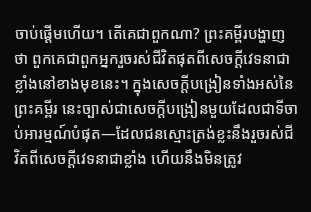ចាប់ផ្ដើមហើយ។ តើគេជាពួកណា? ព្រះគម្ពីរបង្ហាញថា ពួកគេជាពួកអ្នករួចរស់ជីវិតផុតពីសេចក្ដីវេទនាជាខ្លាំងនៅខាងមុខនេះ។ ក្នុងសេចក្ដីបង្រៀនទាំងអស់នៃព្រះគម្ពីរ នេះច្បាស់ជាសេចក្ដីបង្រៀនមួយដែលជាទីចាប់អារម្មណ៍បំផុត—ដែលជនស្មោះត្រង់ខ្លះនឹងរួចរស់ជីវិតពីសេចក្ដីវេទនាជាខ្លាំង ហើយនឹងមិនត្រូវ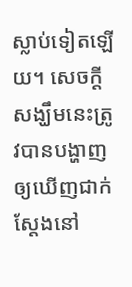ស្លាប់ទៀតឡើយ។ សេចក្ដីសង្ឃឹមនេះត្រូវបានបង្ហាញឲ្យឃើញជាក់ស្តែងនៅ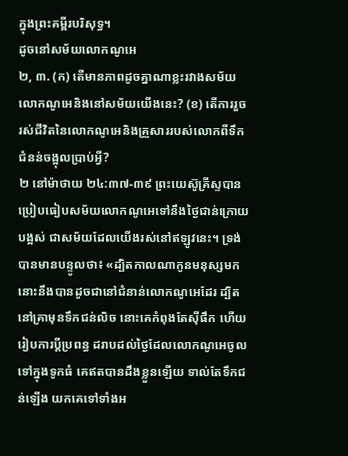ក្នុងព្រះគម្ពីរបរិសុទ្ធ។
ដូចនៅសម័យលោកណូអេ
២, ៣. (ក) តើមានភាពដូចគ្នាណាខ្លះរវាងសម័យលោកណូអេនិងនៅសម័យយើងនេះ? (ខ) តើការរួចរស់ជីវិតនៃលោកណូអេនិងគ្រួសាររបស់លោកពីទឹកជំនន់ចង្អុលប្រាប់អ្វី?
២ នៅម៉ាថាយ ២៤:៣៧-៣៩ ព្រះយេស៊ូគ្រីស្ទបានប្រៀបធៀបសម័យលោកណូអេទៅនឹងថ្ងៃជាន់ក្រោយបង្អស់ ជាសម័យដែលយើងរស់នៅឥឡូវនេះ។ ទ្រង់បានមានបន្ទូលថា៖ «ដ្បិតកាលណាកូនមនុស្សមក នោះនឹងបានដូចជានៅជំនាន់លោកណូអេដែរ ដ្បិតនៅគ្រាមុនទឹកជន់លិច នោះគេកំពុងតែស៊ីផឹក ហើយរៀបការប្ដីប្រពន្ធ ដរាបដល់ថ្ងៃដែលលោកណូអេចូលទៅក្នុងទូកធំ គេឥតបានដឹងខ្លួនឡើយ ទាល់តែទឹកជន់ឡើង យកគេទៅទាំងអ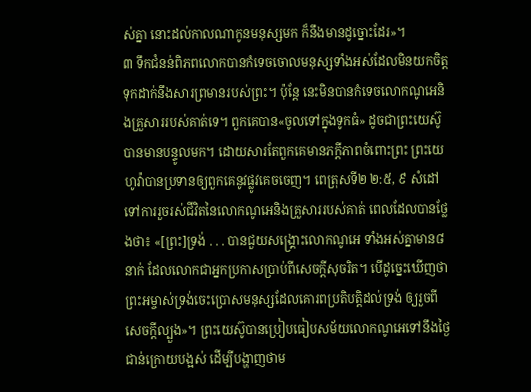ស់គ្នា នោះដល់កាលណាកូនមនុស្សមក ក៏នឹងមានដូច្នោះដែរ»។
៣ ទឹកជំនន់ពិភពលោកបានកំទេចចោលមនុស្សទាំងអស់ដែលមិនយកចិត្តទុកដាក់នឹងសារព្រមានរបស់ព្រះ។ ប៉ុន្តែ នេះមិនបានកំទេចលោកណូអេនិងគ្រួសាររបស់គាត់ទេ។ ពួកគេបាន«ចូលទៅក្នុងទូកធំ» ដូចជាព្រះយេស៊ូបានមានបន្ទូលមក។ ដោយសារតែពួកគេមានភក្ដីភាពចំពោះព្រះ ព្រះយេហូវ៉ាបានប្រទានឲ្យពួកគេនូវផ្លូវគេចចេញ។ ពេត្រុសទី២ ២:៥, ៩ សំដៅទៅការរួចរស់ជីវិតនៃលោកណូអេនិងគ្រួសាររបស់គាត់ ពេលដែលបានថ្លែងថា៖ «[ព្រះ]ទ្រង់ . . . បានជួយសង្គ្រោះលោកណូអេ ទាំងអស់គ្នាមាន៨នាក់ ដែលលោកជាអ្នកប្រកាសប្រាប់ពីសេចក្ដីសុចរិត។ បើដូច្នេះឃើញថា ព្រះអម្ចាស់ទ្រង់ចេះប្រោសមនុស្សដែលគោរពប្រតិបត្ដិដល់ទ្រង់ ឲ្យរួចពីសេចក្ដីល្បួង»។ ព្រះយេស៊ូបានប្រៀបធៀបសម័យលោកណូអេទៅនឹងថ្ងៃជាន់ក្រោយបង្អស់ ដើម្បីបង្ហាញថាម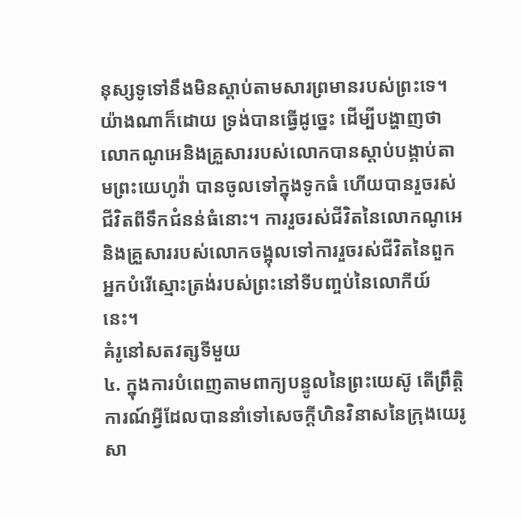នុស្សទូទៅនឹងមិនស្ដាប់តាមសារព្រមានរបស់ព្រះទេ។ យ៉ាងណាក៏ដោយ ទ្រង់បានធ្វើដូច្នេះ ដើម្បីបង្ហាញថា លោកណូអេនិងគ្រួសាររបស់លោកបានស្ដាប់បង្គាប់តាមព្រះយេហូវ៉ា បានចូលទៅក្នុងទូកធំ ហើយបានរួចរស់ជីវិតពីទឹកជំនន់ធំនោះ។ ការរួចរស់ជីវិតនៃលោកណូអេនិងគ្រួសាររបស់លោកចង្អុលទៅការរួចរស់ជីវិតនៃពួកអ្នកបំរើស្មោះត្រង់របស់ព្រះនៅទីបញ្ចប់នៃលោកីយ៍នេះ។
គំរូនៅសតវត្សទីមួយ
៤. ក្នុងការបំពេញតាមពាក្យបន្ទូលនៃព្រះយេស៊ូ តើព្រឹត្ដិការណ៍អ្វីដែលបាននាំទៅសេចក្ដីហិនវិនាសនៃក្រុងយេរូសា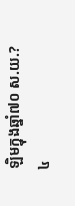ឡិមក្នុងឆ្នាំ៧០ ស.យ.?
៤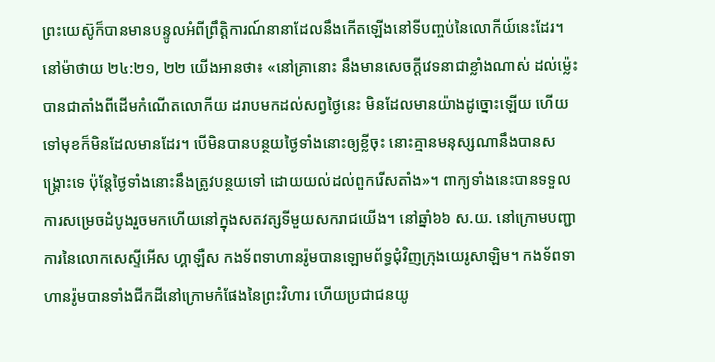ព្រះយេស៊ូក៏បានមានបន្ទូលអំពីព្រឹត្ដិការណ៍នានាដែលនឹងកើតឡើងនៅទីបញ្ចប់នៃលោកីយ៍នេះដែរ។ នៅម៉ាថាយ ២៤:២១, ២២ យើងអានថា៖ «នៅគ្រានោះ នឹងមានសេចក្ដីវេទនាជាខ្លាំងណាស់ ដល់ម្ល៉េះបានជាតាំងពីដើមកំណើតលោកីយ ដរាបមកដល់សព្វថ្ងៃនេះ មិនដែលមានយ៉ាងដូច្នោះឡើយ ហើយទៅមុខក៏មិនដែលមានដែរ។ បើមិនបានបន្ថយថ្ងៃទាំងនោះឲ្យខ្លីចុះ នោះគ្មានមនុស្សណានឹងបានសង្គ្រោះទេ ប៉ុន្តែថ្ងៃទាំងនោះនឹងត្រូវបន្ថយទៅ ដោយយល់ដល់ពួករើសតាំង»។ ពាក្យទាំងនេះបានទទួលការសម្រេចដំបូងរួចមកហើយនៅក្នុងសតវត្សទីមួយសករាជយើង។ នៅឆ្នាំ៦៦ ស.យ. នៅក្រោមបញ្ជាការនៃលោកសេស្ទីអើស ហ្គាឡឺស កងទ័ពទាហានរ៉ូមបានឡោមព័ទ្ធជុំវិញក្រុងយេរូសាឡិម។ កងទ័ពទាហានរ៉ូមបានទាំងជីកដីនៅក្រោមកំផែងនៃព្រះវិហារ ហើយប្រជាជនយូ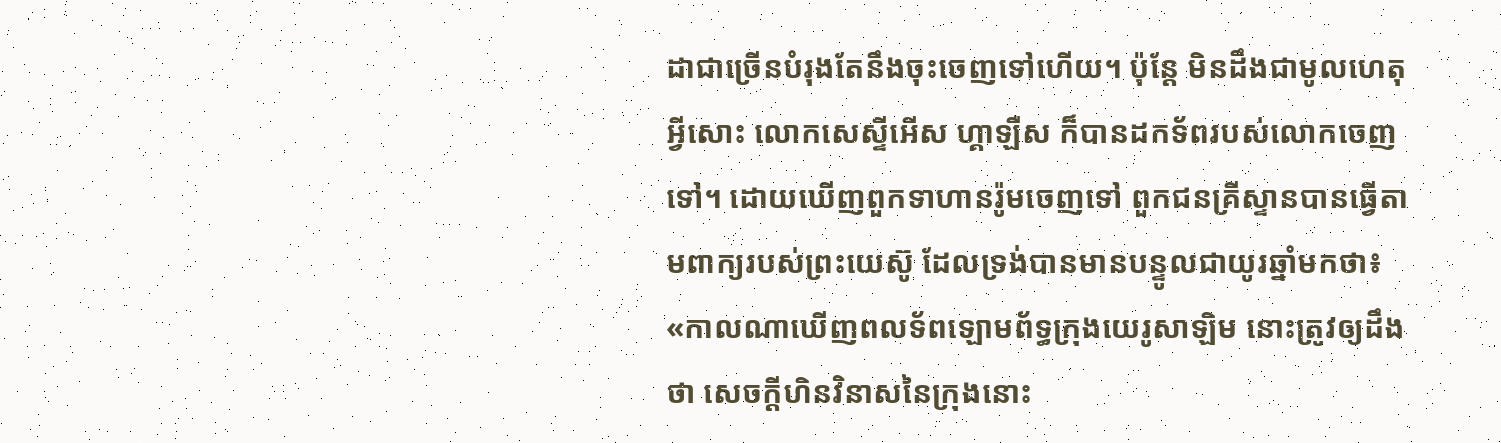ដាជាច្រើនបំរុងតែនឹងចុះចេញទៅហើយ។ ប៉ុន្តែ មិនដឹងជាមូលហេតុអ្វីសោះ លោកសេស្ទីអើស ហ្គាឡឺស ក៏បានដកទ័ពរបស់លោកចេញទៅ។ ដោយឃើញពួកទាហានរ៉ូមចេញទៅ ពួកជនគ្រីស្ទានបានធ្វើតាមពាក្យរបស់ព្រះយេស៊ូ ដែលទ្រង់បានមានបន្ទូលជាយូរឆ្នាំមកថា៖ «កាលណាឃើញពលទ័ពឡោមព័ទ្ធក្រុងយេរូសាឡិម នោះត្រូវឲ្យដឹងថា សេចក្ដីហិនវិនាសនៃក្រុងនោះ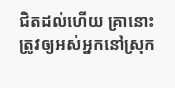ជិតដល់ហើយ គ្រានោះ ត្រូវឲ្យអស់អ្នកនៅស្រុក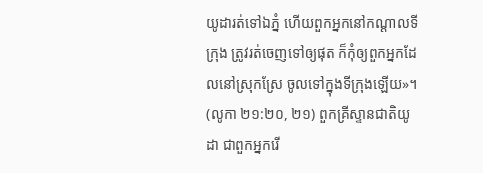យូដារត់ទៅឯភ្នំ ហើយពួកអ្នកនៅកណ្ដាលទីក្រុង ត្រូវរត់ចេញទៅឲ្យផុត ក៏កុំឲ្យពួកអ្នកដែលនៅស្រុកស្រែ ចូលទៅក្នុងទីក្រុងឡើយ»។ (លូកា ២១:២០, ២១) ពួកគ្រីស្ទានជាតិយូដា ជាពួកអ្នករើ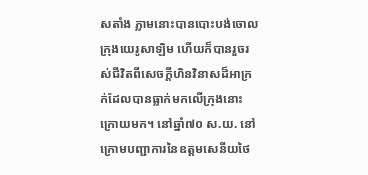សតាំង ភ្លាមនោះបានបោះបង់ចោលក្រុងយេរូសាឡិម ហើយក៏បានរួចរស់ជីវិតពីសេចក្ដីហិនវិនាសដ៏អាក្រក់ដែលបានធ្លាក់មកលើក្រុងនោះក្រោយមក។ នៅឆ្នាំ៧០ ស.យ. នៅក្រោមបញ្ជាការនៃឧត្តមសេនីយថៃ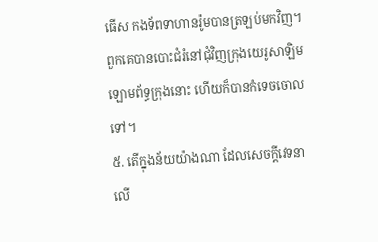ធើស កងទ័ពទាហានរ៉ូមបានត្រឡប់មកវិញ។ ពួកគេបានបោះជំរំនៅជុំវិញក្រុងយេរូសាឡិម ឡោមព័ទ្ធក្រុងនោះ ហើយក៏បានកំទេចចោលទៅ។
៥. តើក្នុងន័យយ៉ាងណា ដែលសេចក្ដីវេទនាលើ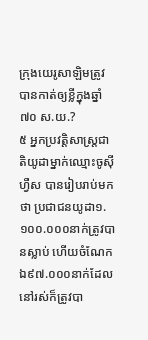ក្រុងយេរូសាឡិមត្រូវបានកាត់ឲ្យខ្លីក្នុងឆ្នាំ៧០ ស.យ.?
៥ អ្នកប្រវត្ដិសាស្ត្រជាតិយូដាម្នាក់ឈ្មោះចូស៊ីហ្វឺស បានរៀបរាប់មកថា ប្រជាជនយូដា១.១០០.០០០នាក់ត្រូវបានស្លាប់ ហើយចំណែកឯ៩៧.០០០នាក់ដែលនៅរស់ក៏ត្រូវបា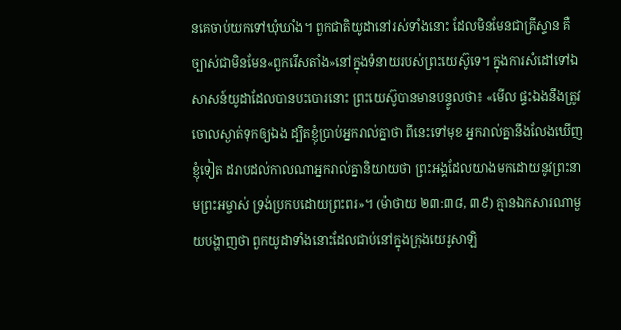នគេចាប់យកទៅឃុំឃាំង។ ពួកជាតិយូដានៅរស់ទាំងនោះ ដែលមិនមែនជាគ្រីស្ទាន គឺច្បាស់ជាមិនមែន«ពួករើសតាំង»នៅក្នុងទំនាយរបស់ព្រះយេស៊ូទេ។ ក្នុងការសំដៅទៅឯសាសន៍យូដាដែលបានបះបោរនោះ ព្រះយេស៊ូបានមានបន្ទូលថា៖ «មើល ផ្ទះឯងនឹងត្រូវចោលស្ងាត់ទុកឲ្យឯង ដ្បិតខ្ញុំប្រាប់អ្នករាល់គ្នាថា ពីនេះទៅមុខ អ្នករាល់គ្នានឹងលែងឃើញខ្ញុំទៀត ដរាបដល់កាលណាអ្នករាល់គ្នានិយាយថា ព្រះអង្គដែលយាងមកដោយនូវព្រះនាមព្រះអម្ចាស់ ទ្រង់ប្រកបដោយព្រះពរ»។ (ម៉ាថាយ ២៣:៣៨, ៣៩) គ្មានឯកសារណាមួយបង្ហាញថា ពួកយូដាទាំងនោះដែលជាប់នៅក្នុងក្រុងយេរូសាឡិ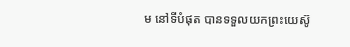ម នៅទីបំផុត បានទទួលយកព្រះយេស៊ូ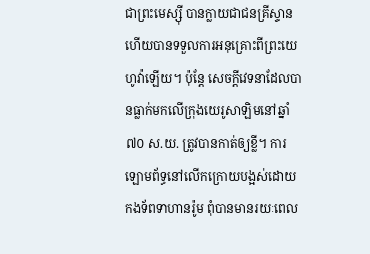ជាព្រះមេស្ស៊ី បានក្លាយជាជនគ្រីស្ទាន ហើយបានទទួលការអនុគ្រោះពីព្រះយេហូវ៉ាឡើយ។ ប៉ុន្តែ សេចក្ដីវេទនាដែលបានធ្លាក់មកលើក្រុងយេរូសាឡិមនៅឆ្នាំ៧០ ស.យ. ត្រូវបានកាត់ឲ្យខ្លី។ ការឡោមព័ទ្ធនៅលើកក្រោយបង្អស់ដោយកងទ័ពទាហានរ៉ូម ពុំបានមានរយៈពេល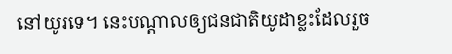នៅយូរទេ។ នេះបណ្ដាលឲ្យជនជាតិយូដាខ្លះដែលរួច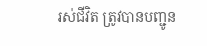រស់ជីវិត ត្រូវបានបញ្ជូន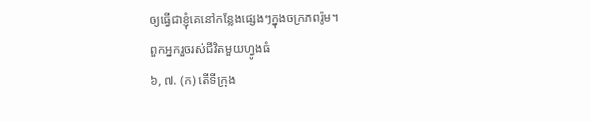ឲ្យធ្វើជាខ្ញុំគេនៅកន្លែងផ្សេងៗក្នុងចក្រភពរ៉ូម។
ពួកអ្នករួចរស់ជីវិតមួយហ្វូងធំ
៦, ៧. (ក) តើទីក្រុង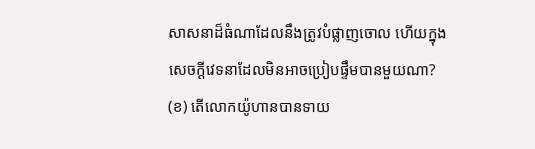សាសនាដ៏ធំណាដែលនឹងត្រូវបំផ្លាញចោល ហើយក្នុងសេចក្ដីវេទនាដែលមិនអាចប្រៀបផ្ទឹមបានមួយណា? (ខ) តើលោកយ៉ូហានបានទាយ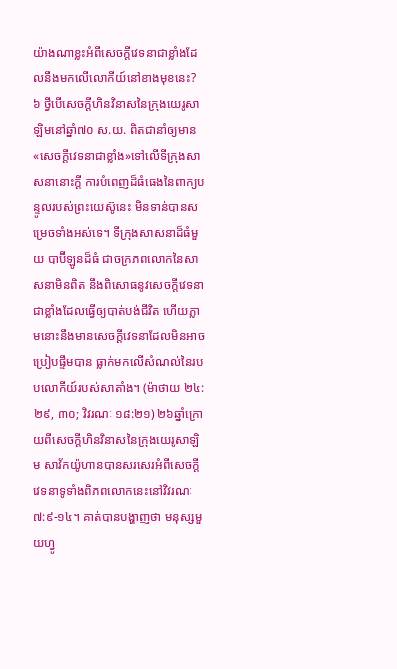យ៉ាងណាខ្លះអំពីសេចក្ដីវេទនាជាខ្លាំងដែលនឹងមកលើលោកីយ៍នៅខាងមុខនេះ?
៦ ថ្វីបើសេចក្ដីហិនវិនាសនៃក្រុងយេរូសាឡិមនៅឆ្នាំ៧០ ស.យ. ពិតជានាំឲ្យមាន«សេចក្ដីវេទនាជាខ្លាំង»ទៅលើទីក្រុងសាសនានោះក្ដី ការបំពេញដ៏ធំធេងនៃពាក្យបន្ទូលរបស់ព្រះយេស៊ូនេះ មិនទាន់បានសម្រេចទាំងអស់ទេ។ ទីក្រុងសាសនាដ៏ធំមួយ បាប៊ីឡូនដ៏ធំ ជាចក្រភពលោកនៃសាសនាមិនពិត នឹងពិសោធនូវសេចក្ដីវេទនាជាខ្លាំងដែលធ្វើឲ្យបាត់បង់ជីវិត ហើយភ្លាមនោះនឹងមានសេចក្ដីវេទនាដែលមិនអាចប្រៀបផ្ទឹមបាន ធ្លាក់មកលើសំណល់នៃរបបលោកីយ៍របស់សាតាំង។ (ម៉ាថាយ ២៤:២៩, ៣០; វិវរណៈ ១៨:២១) ២៦ឆ្នាំក្រោយពីសេចក្ដីហិនវិនាសនៃក្រុងយេរូសាឡិម សាវ័កយ៉ូហានបានសរសេរអំពីសេចក្ដីវេទនាទូទាំងពិភពលោកនេះនៅវិវរណៈ ៧:៩-១៤។ គាត់បានបង្ហាញថា មនុស្សមួយហ្វូ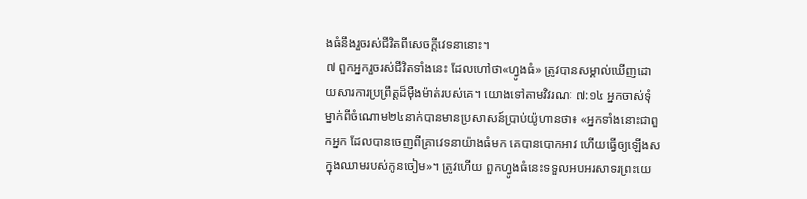ងធំនឹងរួចរស់ជីវិតពីសេចក្ដីវេទនានោះ។
៧ ពួកអ្នករួចរស់ជីវិតទាំងនេះ ដែលហៅថា«ហ្វូងធំ» ត្រូវបានសម្គាល់ឃើញដោយសារការប្រព្រឹត្តដ៏ម៉ឺងម៉ាត់របស់គេ។ យោងទៅតាមវិវរណៈ ៧:១៤ អ្នកចាស់ទុំម្នាក់ពីចំណោម២៤នាក់បានមានប្រសាសន៍ប្រាប់យ៉ូហានថា៖ «អ្នកទាំងនោះជាពួកអ្នក ដែលបានចេញពីគ្រាវេទនាយ៉ាងធំមក គេបានបោកអាវ ហើយធ្វើឲ្យឡើងសក្នុងឈាមរបស់កូនចៀម»។ ត្រូវហើយ ពួកហ្វូងធំនេះទទួលអបអរសាទរព្រះយេ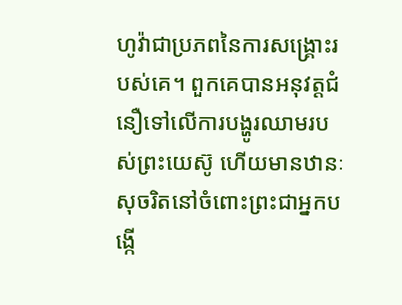ហូវ៉ាជាប្រភពនៃការសង្គ្រោះរបស់គេ។ ពួកគេបានអនុវត្តជំនឿទៅលើការបង្ហូរឈាមរបស់ព្រះយេស៊ូ ហើយមានឋានៈសុចរិតនៅចំពោះព្រះជាអ្នកបង្កើ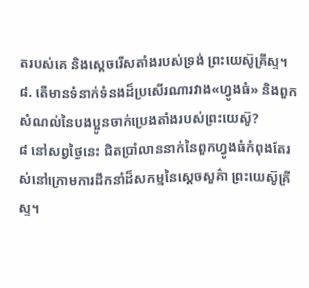តរបស់គេ និងស្តេចរើសតាំងរបស់ទ្រង់ ព្រះយេស៊ូគ្រីស្ទ។
៨. តើមានទំនាក់ទំនងដ៏ប្រសើរណារវាង«ហ្វូងធំ» និងពួកសំណល់នៃបងប្អូនចាក់ប្រេងតាំងរបស់ព្រះយេស៊ូ?
៨ នៅសព្វថ្ងៃនេះ ជិតប្រាំលាននាក់នៃពួកហ្វូងធំកំពុងតែរស់នៅក្រោមការដឹកនាំដ៏សកម្មនៃស្តេចសួគ៌ា ព្រះយេស៊ូគ្រីស្ទ។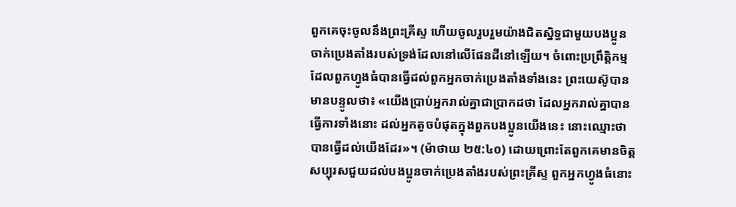ពួកគេចុះចូលនឹងព្រះគ្រីស្ទ ហើយចូលរួបរួមយ៉ាងជិតស្និទ្ធជាមួយបងប្អូនចាក់ប្រេងតាំងរបស់ទ្រង់ដែលនៅលើផែនដីនៅឡើយ។ ចំពោះប្រព្រឹត្ដិកម្មដែលពួកហ្វូងធំបានធ្វើដល់ពួកអ្នកចាក់ប្រេងតាំងទាំងនេះ ព្រះយេស៊ូបានមានបន្ទូលថា៖ «យើងប្រាប់អ្នករាល់គ្នាជាប្រាកដថា ដែលអ្នករាល់គ្នាបានធ្វើការទាំងនោះ ដល់អ្នកតូចបំផុតក្នុងពួកបងប្អូនយើងនេះ នោះឈ្មោះថា បានធ្វើដល់យើងដែរ»។ (ម៉ាថាយ ២៥:៤០) ដោយព្រោះតែពួកគេមានចិត្តសប្បុរសជួយដល់បងប្អូនចាក់ប្រេងតាំងរបស់ព្រះគ្រីស្ទ ពួកអ្នកហ្វូងធំនោះ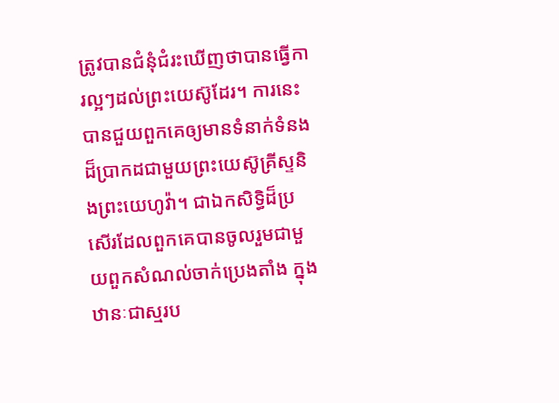ត្រូវបានជំនុំជំរះឃើញថាបានធ្វើការល្អៗដល់ព្រះយេស៊ូដែរ។ ការនេះបានជួយពួកគេឲ្យមានទំនាក់ទំនងដ៏ប្រាកដជាមួយព្រះយេស៊ូគ្រីស្ទនិងព្រះយេហូវ៉ា។ ជាឯកសិទ្ធិដ៏ប្រសើរដែលពួកគេបានចូលរួមជាមួយពួកសំណល់ចាក់ប្រេងតាំង ក្នុងឋានៈជាស្មរប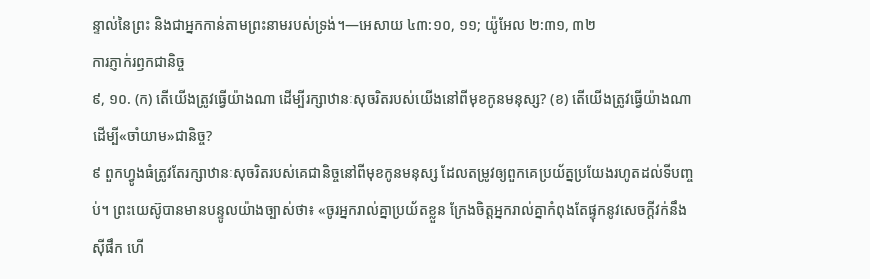ន្ទាល់នៃព្រះ និងជាអ្នកកាន់តាមព្រះនាមរបស់ទ្រង់។—អេសាយ ៤៣:១០, ១១; យ៉ូអែល ២:៣១, ៣២
ការភ្ញាក់រឭកជានិច្ច
៩, ១០. (ក) តើយើងត្រូវធ្វើយ៉ាងណា ដើម្បីរក្សាឋានៈសុចរិតរបស់យើងនៅពីមុខកូនមនុស្ស? (ខ) តើយើងត្រូវធ្វើយ៉ាងណា ដើម្បី«ចាំយាម»ជានិច្ច?
៩ ពួកហ្វូងធំត្រូវតែរក្សាឋានៈសុចរិតរបស់គេជានិច្ចនៅពីមុខកូនមនុស្ស ដែលតម្រូវឲ្យពួកគេប្រយ័ត្នប្រយែងរហូតដល់ទីបញ្ចប់។ ព្រះយេស៊ូបានមានបន្ទូលយ៉ាងច្បាស់ថា៖ «ចូរអ្នករាល់គ្នាប្រយ័តខ្លួន ក្រែងចិត្តអ្នករាល់គ្នាកំពុងតែផ្ទុកនូវសេចក្ដីវក់នឹងស៊ីផឹក ហើ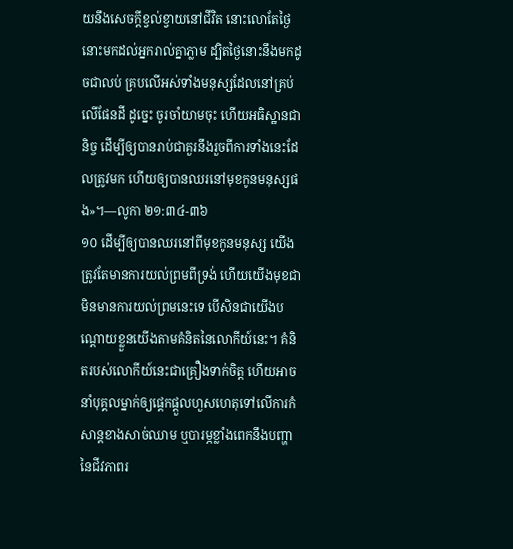យនឹងសេចក្ដីខ្វល់ខ្វាយនៅជីវិត នោះលោតែថ្ងៃនោះមកដល់អ្នករាល់គ្នាភ្លាម ដ្បិតថ្ងៃនោះនឹងមកដូចជាលប់ គ្របលើអស់ទាំងមនុស្សដែលនៅគ្រប់លើផែនដី ដូច្នេះ ចូរចាំយាមចុះ ហើយអធិស្ឋានជានិច្ច ដើម្បីឲ្យបានរាប់ជាគួរនឹងរួចពីការទាំងនេះដែលត្រូវមក ហើយឲ្យបានឈរនៅមុខកូនមនុស្សផង»។—លូកា ២១:៣៤-៣៦
១០ ដើម្បីឲ្យបានឈរនៅពីមុខកូនមនុស្ស យើងត្រូវតែមានការយល់ព្រមពីទ្រង់ ហើយយើងមុខជាមិនមានការយល់ព្រមនេះទេ បើសិនជាយើងបណ្ដោយខ្លួនយើងតាមគំនិតនៃលោកីយ៍នេះ។ គំនិតរបស់លោកីយ៍នេះជាគ្រឿងទាក់ចិត្ត ហើយអាចនាំបុគ្គលម្នាក់ឲ្យផ្ដេកផ្ដួលហួសហេតុទៅលើការកំសាន្តខាងសាច់ឈាម ឬបារម្ភខ្លាំងពេកនឹងបញ្ហានៃជីវភាពរ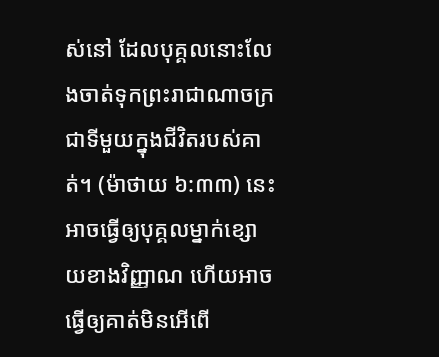ស់នៅ ដែលបុគ្គលនោះលែងចាត់ទុកព្រះរាជាណាចក្រជាទីមួយក្នុងជីវិតរបស់គាត់។ (ម៉ាថាយ ៦:៣៣) នេះអាចធ្វើឲ្យបុគ្គលម្នាក់ខ្សោយខាងវិញ្ញាណ ហើយអាចធ្វើឲ្យគាត់មិនអើពើ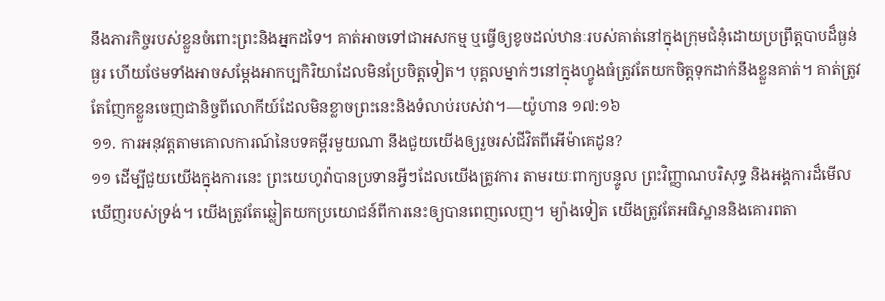នឹងភារកិច្ចរបស់ខ្លួនចំពោះព្រះនិងអ្នកដទៃ។ គាត់អាចទៅជាអសកម្ម ឬធ្វើឲ្យខូចដល់ឋានៈរបស់គាត់នៅក្នុងក្រុមជំនុំដោយប្រព្រឹត្តបាបដ៏ធ្ងន់ធ្ងរ ហើយថែមទាំងអាចសម្ដែងអាកប្បកិរិយាដែលមិនប្រែចិត្តទៀត។ បុគ្គលម្នាក់ៗនៅក្នុងហ្វូងធំត្រូវតែយកចិត្តទុកដាក់នឹងខ្លួនគាត់។ គាត់ត្រូវតែញែកខ្លួនចេញជានិច្ចពីលោកីយ៍ដែលមិនខ្លាចព្រះនេះនិងទំលាប់របស់វា។—យ៉ូហាន ១៧:១៦
១១. ការអនុវត្តតាមគោលការណ៍នៃបទគម្ពីរមួយណា នឹងជួយយើងឲ្យរួចរស់ជីវិតពីអើម៉ាគេដូន?
១១ ដើម្បីជួយយើងក្នុងការនេះ ព្រះយេហូវ៉ាបានប្រទានអ្វីៗដែលយើងត្រូវការ តាមរយៈពាក្យបន្ទូល ព្រះវិញ្ញាណបរិសុទ្ធ និងអង្គការដ៏មើលឃើញរបស់ទ្រង់។ យើងត្រូវតែឆ្លៀតយកប្រយោជន៍ពីការនេះឲ្យបានពេញលេញ។ ម្យ៉ាងទៀត យើងត្រូវតែអធិស្ឋាននិងគោរពតា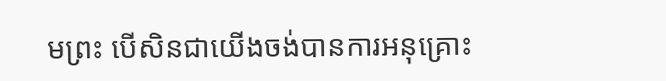មព្រះ បើសិនជាយើងចង់បានការអនុគ្រោះ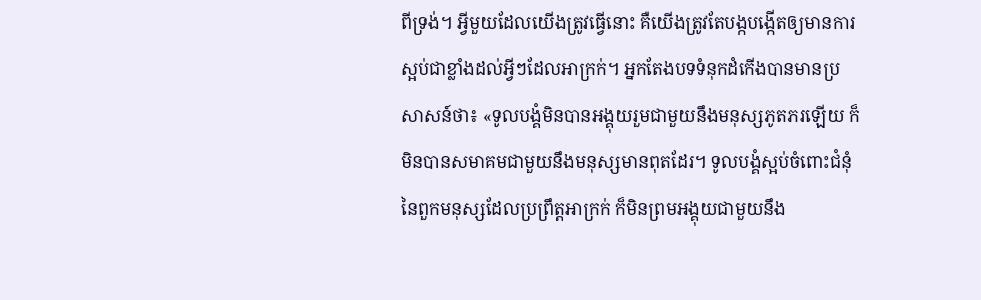ពីទ្រង់។ អ្វីមួយដែលយើងត្រូវធ្វើនោះ គឺយើងត្រូវតែបង្កបង្កើតឲ្យមានការស្អប់ជាខ្លាំងដល់អ្វីៗដែលអាក្រក់។ អ្នកតែងបទទំនុកដំកើងបានមានប្រសាសន៍ថា៖ «ទូលបង្គំមិនបានអង្គុយរួមជាមួយនឹងមនុស្សភូតភរឡើយ ក៏មិនបានសមាគមជាមួយនឹងមនុស្សមានពុតដែរ។ ទូលបង្គំស្អប់ចំពោះជំនុំនៃពួកមនុស្សដែលប្រព្រឹត្តអាក្រក់ ក៏មិនព្រមអង្គុយជាមួយនឹង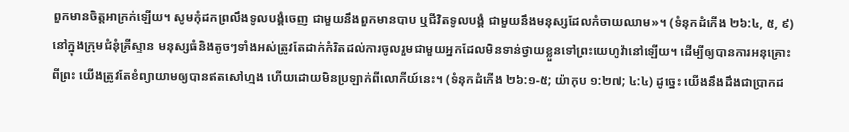ពួកមានចិត្តអាក្រក់ឡើយ។ សូមកុំដកព្រលឹងទូលបង្គំចេញ ជាមួយនឹងពួកមានបាប ឬជីវិតទូលបង្គំ ជាមួយនឹងមនុស្សដែលកំចាយឈាម»។ (ទំនុកដំកើង ២៦:៤, ៥, ៩) នៅក្នុងក្រុមជំនុំគ្រីស្ទាន មនុស្សធំនិងតូចៗទាំងអស់ត្រូវតែដាក់កំរិតដល់ការចូលរួមជាមួយអ្នកដែលមិនទាន់ថ្វាយខ្លួនទៅព្រះយេហូវ៉ានៅឡើយ។ ដើម្បីឲ្យបានការអនុគ្រោះពីព្រះ យើងត្រូវតែខំព្យាយាមឲ្យបានឥតសៅហ្មង ហើយដោយមិនប្រឡាក់ពីលោកីយ៍នេះ។ (ទំនុកដំកើង ២៦:១-៥; យ៉ាកុប ១:២៧; ៤:៤) ដូច្នេះ យើងនឹងដឹងជាប្រាកដ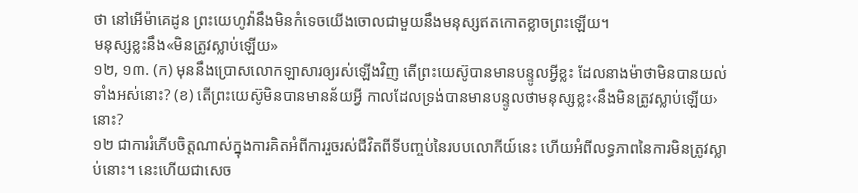ថា នៅអើម៉ាគេដូន ព្រះយេហូវ៉ានឹងមិនកំទេចយើងចោលជាមួយនឹងមនុស្សឥតកោតខ្លាចព្រះឡើយ។
មនុស្សខ្លះនឹង«មិនត្រូវស្លាប់ឡើយ»
១២, ១៣. (ក) មុននឹងប្រោសលោកឡាសារឲ្យរស់ឡើងវិញ តើព្រះយេស៊ូបានមានបន្ទូលអ្វីខ្លះ ដែលនាងម៉ាថាមិនបានយល់ទាំងអស់នោះ? (ខ) តើព្រះយេស៊ូមិនបានមានន័យអ្វី កាលដែលទ្រង់បានមានបន្ទូលថាមនុស្សខ្លះ‹នឹងមិនត្រូវស្លាប់ឡើយ›នោះ?
១២ ជាការរំភើបចិត្តណាស់ក្នុងការគិតអំពីការរួចរស់ជីវិតពីទីបញ្ចប់នៃរបបលោកីយ៍នេះ ហើយអំពីលទ្ធភាពនៃការមិនត្រូវស្លាប់នោះ។ នេះហើយជាសេច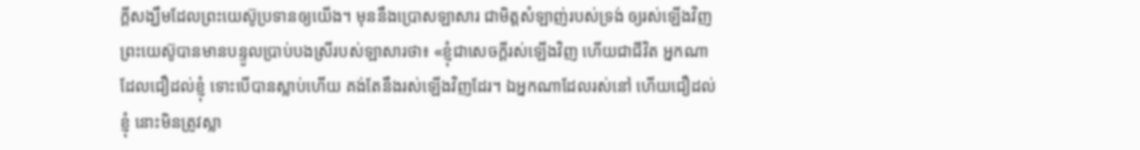ក្ដីសង្ឃឹមដែលព្រះយេស៊ូប្រទានឲ្យយើង។ មុននឹងប្រោសឡាសារ ជាមិត្តសំឡាញ់របស់ទ្រង់ ឲ្យរស់ឡើងវិញ ព្រះយេស៊ូបានមានបន្ទូលប្រាប់បងស្រីរបស់ឡាសារថា៖ «ខ្ញុំជាសេចក្ដីរស់ឡើងវិញ ហើយជាជីវិត អ្នកណាដែលជឿដល់ខ្ញុំ ទោះបើបានស្លាប់ហើយ គង់តែនឹងរស់ឡើងវិញដែរ។ ឯអ្នកណាដែលរស់នៅ ហើយជឿដល់ខ្ញុំ នោះមិនត្រូវស្លា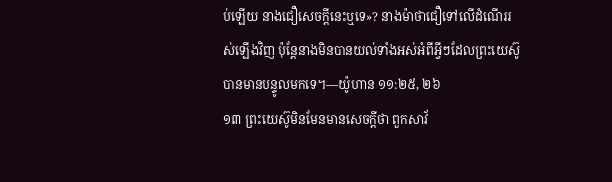ប់ឡើយ នាងជឿសេចក្ដីនេះឬទេ»? នាងម៉ាថាជឿទៅលើដំណើររស់ឡើងវិញ ប៉ុន្តែនាងមិនបានយល់ទាំងអស់អំពីអ្វីៗដែលព្រះយេស៊ូបានមានបន្ទូលមកទេ។—យ៉ូហាន ១១:២៥, ២៦
១៣ ព្រះយេស៊ូមិនមែនមានសេចក្ដីថា ពួកសាវ័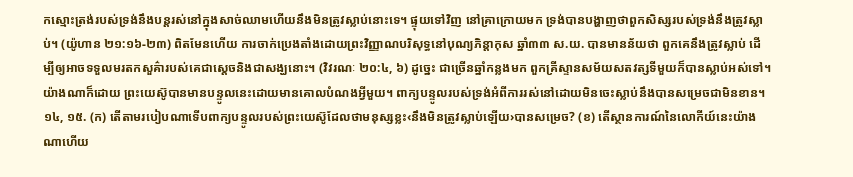កស្មោះត្រង់របស់ទ្រង់នឹងបន្តរស់នៅក្នុងសាច់ឈាមហើយនឹងមិនត្រូវស្លាប់នោះទេ។ ផ្ទុយទៅវិញ នៅគ្រាក្រោយមក ទ្រង់បានបង្ហាញថាពួកសិស្សរបស់ទ្រង់នឹងត្រូវស្លាប់។ (យ៉ូហាន ២១:១៦-២៣) ពិតមែនហើយ ការចាក់ប្រេងតាំងដោយព្រះវិញ្ញាណបរិសុទ្ធនៅបុណ្យភិន្ដាកុស ឆ្នាំ៣៣ ស.យ. បានមានន័យថា ពួកគេនឹងត្រូវស្លាប់ ដើម្បីឲ្យអាចទទួលមរតកសួគ៌ារបស់គេជាស្តេចនិងជាសង្ឃនោះ។ (វិវរណៈ ២០:៤, ៦) ដូច្នេះ ជាច្រើនឆ្នាំកន្លងមក ពួកគ្រីស្ទានសម័យសតវត្សទីមួយក៏បានស្លាប់អស់ទៅ។ យ៉ាងណាក៏ដោយ ព្រះយេស៊ូបានមានបន្ទូលនេះដោយមានគោលបំណងអ្វីមួយ។ ពាក្យបន្ទូលរបស់ទ្រង់អំពីការរស់នៅដោយមិនចេះស្លាប់នឹងបានសម្រេចជាមិនខាន។
១៤, ១៥. (ក) តើតាមរបៀបណាទើបពាក្យបន្ទូលរបស់ព្រះយេស៊ូដែលថាមនុស្សខ្លះ‹នឹងមិនត្រូវស្លាប់ឡើយ›បានសម្រេច? (ខ) តើស្ថានការណ៍នៃលោកីយ៍នេះយ៉ាងណាហើយ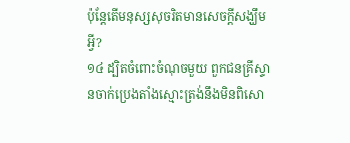ប៉ុន្តែតើមនុស្សសុចរិតមានសេចក្ដីសង្ឃឹមអ្វី?
១៤ ដ្បិតចំពោះចំណុចមួយ ពួកជនគ្រីស្ទានចាក់ប្រេងតាំងស្មោះត្រង់នឹងមិនពិសោ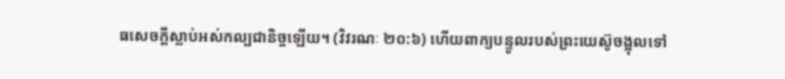ធសេចក្ដីស្លាប់អស់កល្បជានិច្ចឡើយ។ (វិវរណៈ ២០:៦) ហើយពាក្យបន្ទូលរបស់ព្រះយេស៊ូចង្អុលទៅ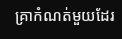គ្រាកំណត់មួយដែរ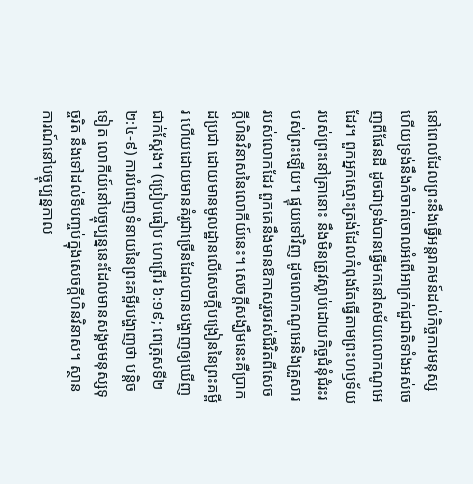នៅពេលដែលព្រះនឹងធ្វើអន្តរាគមន៍ដល់កិច្ចការមនុស្ស ហើយទ្រង់នឹងកំចាត់ចោលអំពើអាក្រក់ជួជាតិទាំងអស់ចេញពីផែនដី ដូចជាទ្រង់បានធ្វើមកនៅសម័យលោកណូអេដែរ។ ពួកអ្នកស្មោះត្រង់ដែលកំពុងតែធ្វើតាមព្រះហឫទ័យរបស់ព្រះនៅគ្រានោះ នឹងមិនត្រូវស្លាប់ដោយកិច្ចជំនុំជំរះរបស់ព្រះឡើយ។ ផ្ទុយទៅវិញ ដូចលោកណូអេនិងគ្រួសាររបស់លោកដែរ ពួកគេនឹងមានឱកាសរួចរស់ជីវិតពីសេចក្ដីហិនវិនាសនៃលោកីយ៍នេះ។ សេចក្ដីសង្ឃឹមនេះគឺប្រាកដប្រជា ដោយមានមូលដ្ឋានលើសេចក្ដីបង្រៀននៃព្រះគម្ពីរ ហើយដោយមានគំរូជាច្រើនដែលបានបង្ហាញឲ្យឃើញជាក់ស្តែង។ (ប្រៀបធៀប ហេព្រើរ ៦:១៩; ពេត្រុសទី២ ២:៤-៩) ការបំពេញទំនាយនៃព្រះគម្ពីរបង្ហាញថា បន្ដិចទៀត លោកីយ៍នៅបច្ចុប្បន្ននេះដែលមានសង្គមមនុស្សទុច្ចរិត នឹងទៅដល់ទីបញ្ចប់ក្នុងសេចក្ដីហិនវិនាស។ ស្ថានការណ៍នៅបច្ចុប្បន្នកាល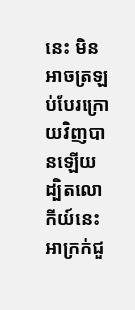នេះ មិនអាចត្រឡប់បែរក្រោយវិញបានឡើយ ដ្បិតលោកីយ៍នេះអាក្រក់ជួ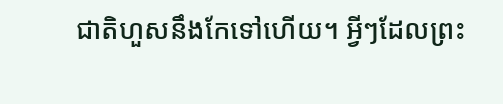ជាតិហួសនឹងកែទៅហើយ។ អ្វីៗដែលព្រះ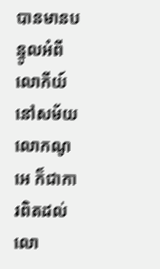បានមានបន្ទូលអំពីលោកីយ៍នៅសម័យលោកណូអេ ក៏ជាការពិតដល់លោ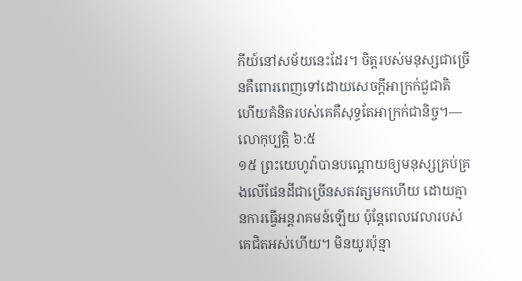កីយ៍នៅសម័យនេះដែរ។ ចិត្តរបស់មនុស្សជាច្រើនគឺពោរពេញទៅដោយសេចក្ដីអាក្រក់ជួជាតិ ហើយគំនិតរបស់គេគឺសុទ្ធតែអាក្រក់ជានិច្ច។—លោកុប្បត្តិ ៦:៥
១៥ ព្រះយេហូវ៉ាបានបណ្ដោយឲ្យមនុស្សគ្រប់គ្រងលើផែនដីជាច្រើនសតវត្សមកហើយ ដោយគ្មានការធ្វើអន្តរាគមន៍ឡើយ ប៉ុន្តែពេលវេលារបស់គេជិតអស់ហើយ។ មិនយូរប៉ុន្មា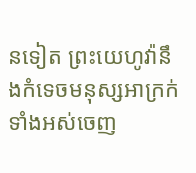នទៀត ព្រះយេហូវ៉ានឹងកំទេចមនុស្សអាក្រក់ទាំងអស់ចេញ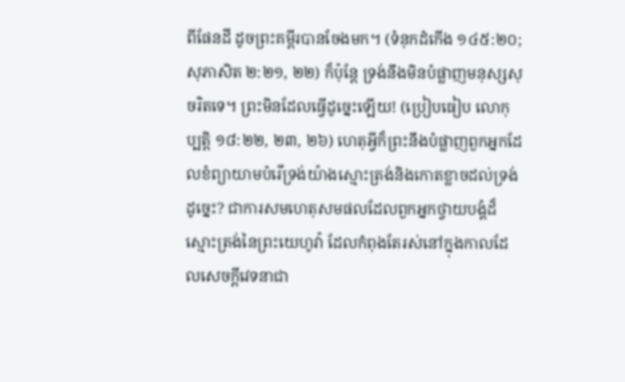ពីផែនដី ដូចព្រះគម្ពីរបានចែងមក។ (ទំនុកដំកើង ១៤៥:២០; សុភាសិត ២:២១, ២២) ក៏ប៉ុន្តែ ទ្រង់នឹងមិនបំផ្លាញមនុស្សសុចរិតទេ។ ព្រះមិនដែលធ្វើដូច្នេះឡើយ! (ប្រៀបធៀប លោកុប្បត្តិ ១៨:២២, ២៣, ២៦) ហេតុអ្វីក៏ព្រះនឹងបំផ្លាញពួកអ្នកដែលខំព្យាយាមបំរើទ្រង់យ៉ាងស្មោះត្រង់និងកោតខ្លាចដល់ទ្រង់ដូច្នេះ? ជាការសមហេតុសមផលដែលពួកអ្នកថ្វាយបង្គំដ៏ស្មោះត្រង់នៃព្រះយេហូវ៉ា ដែលកំពុងតែរស់នៅក្នុងកាលដែលសេចក្ដីវេទនាជា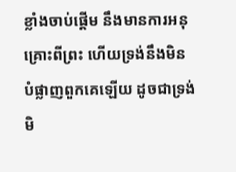ខ្លាំងចាប់ផ្ដើម នឹងមានការអនុគ្រោះពីព្រះ ហើយទ្រង់នឹងមិនបំផ្លាញពួកគេឡើយ ដូចជាទ្រង់មិ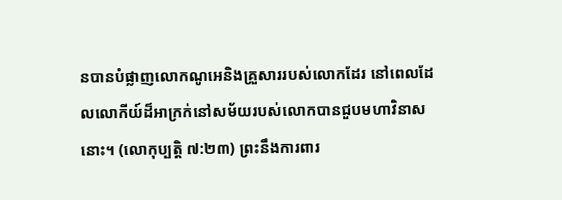នបានបំផ្លាញលោកណូអេនិងគ្រួសាររបស់លោកដែរ នៅពេលដែលលោកីយ៍ដ៏អាក្រក់នៅសម័យរបស់លោកបានជួបមហាវិនាសនោះ។ (លោកុប្បត្តិ ៧:២៣) ព្រះនឹងការពារ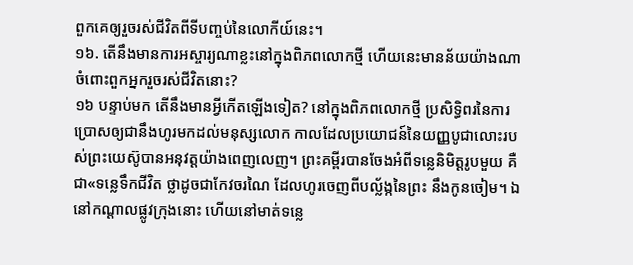ពួកគេឲ្យរួចរស់ជីវិតពីទីបញ្ចប់នៃលោកីយ៍នេះ។
១៦. តើនឹងមានការអស្ចារ្យណាខ្លះនៅក្នុងពិភពលោកថ្មី ហើយនេះមានន័យយ៉ាងណាចំពោះពួកអ្នករួចរស់ជីវិតនោះ?
១៦ បន្ទាប់មក តើនឹងមានអ្វីកើតឡើងទៀត? នៅក្នុងពិភពលោកថ្មី ប្រសិទ្ធិពរនៃការប្រោសឲ្យជានឹងហូរមកដល់មនុស្សលោក កាលដែលប្រយោជន៍នៃយញ្ញបូជាលោះរបស់ព្រះយេស៊ូបានអនុវត្តយ៉ាងពេញលេញ។ ព្រះគម្ពីរបានចែងអំពីទន្លេនិមិត្តរូបមួយ គឺជា«ទន្លេទឹកជីវិត ថ្លាដូចជាកែវចរណៃ ដែលហូរចេញពីបល្ល័ង្កនៃព្រះ នឹងកូនចៀម។ ឯនៅកណ្ដាលផ្លូវក្រុងនោះ ហើយនៅមាត់ទន្លេ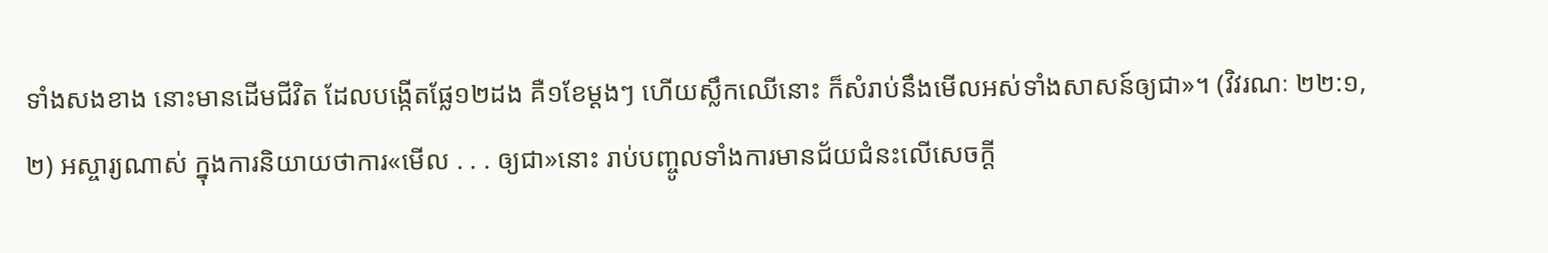ទាំងសងខាង នោះមានដើមជីវិត ដែលបង្កើតផ្លែ១២ដង គឺ១ខែម្ដងៗ ហើយស្លឹកឈើនោះ ក៏សំរាប់នឹងមើលអស់ទាំងសាសន៍ឲ្យជា»។ (វិវរណៈ ២២:១, ២) អស្ចារ្យណាស់ ក្នុងការនិយាយថាការ«មើល . . . ឲ្យជា»នោះ រាប់បញ្ចូលទាំងការមានជ័យជំនះលើសេចក្ដី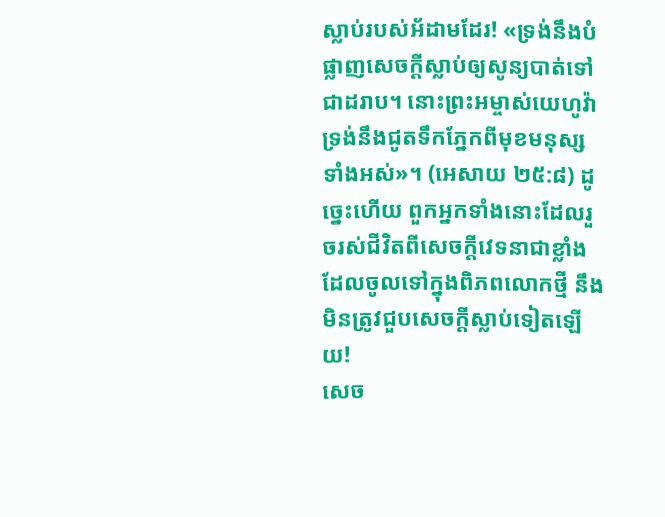ស្លាប់របស់អ័ដាមដែរ! «ទ្រង់នឹងបំផ្លាញសេចក្ដីស្លាប់ឲ្យសូន្យបាត់ទៅជាដរាប។ នោះព្រះអម្ចាស់យេហូវ៉ា ទ្រង់នឹងជូតទឹកភ្នែកពីមុខមនុស្សទាំងអស់»។ (អេសាយ ២៥:៨) ដូច្នេះហើយ ពួកអ្នកទាំងនោះដែលរួចរស់ជីវិតពីសេចក្ដីវេទនាជាខ្លាំង ដែលចូលទៅក្នុងពិភពលោកថ្មី នឹងមិនត្រូវជួបសេចក្ដីស្លាប់ទៀតឡើយ!
សេច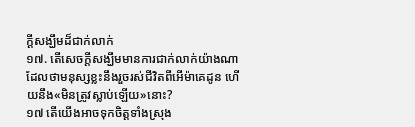ក្ដីសង្ឃឹមដ៏ជាក់លាក់
១៧. តើសេចក្ដីសង្ឃឹមមានការជាក់លាក់យ៉ាងណា ដែលថាមនុស្សខ្លះនឹងរួចរស់ជីវិតពីអើម៉ាគេដូន ហើយនឹង«មិនត្រូវស្លាប់ឡើយ»នោះ?
១៧ តើយើងអាចទុកចិត្តទាំងស្រុង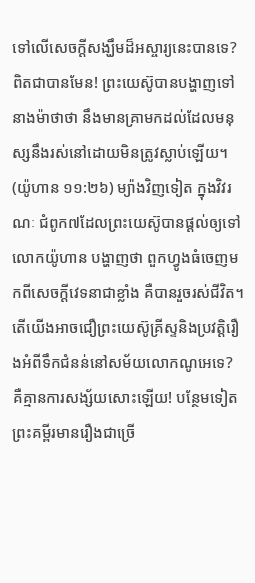ទៅលើសេចក្ដីសង្ឃឹមដ៏អស្ចារ្យនេះបានទេ? ពិតជាបានមែន! ព្រះយេស៊ូបានបង្ហាញទៅនាងម៉ាថាថា នឹងមានគ្រាមកដល់ដែលមនុស្សនឹងរស់នៅដោយមិនត្រូវស្លាប់ឡើយ។ (យ៉ូហាន ១១:២៦) ម្យ៉ាងវិញទៀត ក្នុងវិវរណៈ ជំពូក៧ដែលព្រះយេស៊ូបានផ្ដល់ឲ្យទៅលោកយ៉ូហាន បង្ហាញថា ពួកហ្វូងធំចេញមកពីសេចក្ដីវេទនាជាខ្លាំង គឺបានរួចរស់ជីវិត។ តើយើងអាចជឿព្រះយេស៊ូគ្រីស្ទនិងប្រវត្ដិរឿងអំពីទឹកជំនន់នៅសម័យលោកណូអេទេ? គឺគ្មានការសង្ស័យសោះឡើយ! បន្ថែមទៀត ព្រះគម្ពីរមានរឿងជាច្រើ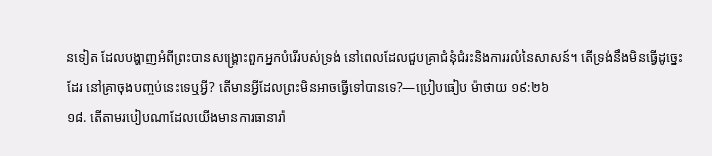នទៀត ដែលបង្ហាញអំពីព្រះបានសង្គ្រោះពួកអ្នកបំរើរបស់ទ្រង់ នៅពេលដែលជួបគ្រាជំនុំជំរះនិងការរលំនៃសាសន៍។ តើទ្រង់នឹងមិនធ្វើដូច្នេះដែរ នៅគ្រាចុងបញ្ចប់នេះទេឬអ្វី? តើមានអ្វីដែលព្រះមិនអាចធ្វើទៅបានទេ?—ប្រៀបធៀប ម៉ាថាយ ១៩:២៦
១៨. តើតាមរបៀបណាដែលយើងមានការធានារ៉ា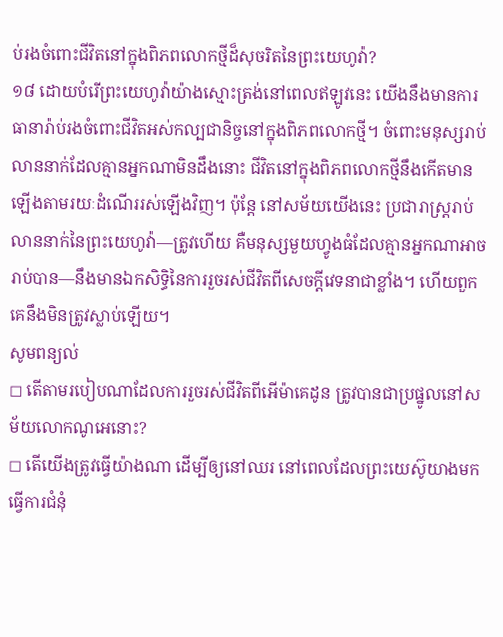ប់រងចំពោះជីវិតនៅក្នុងពិភពលោកថ្មីដ៏សុចរិតនៃព្រះយេហូវ៉ា?
១៨ ដោយបំរើព្រះយេហូវ៉ាយ៉ាងស្មោះត្រង់នៅពេលឥឡូវនេះ យើងនឹងមានការធានារ៉ាប់រងចំពោះជីវិតអស់កល្បជានិច្ចនៅក្នុងពិភពលោកថ្មី។ ចំពោះមនុស្សរាប់លាននាក់ដែលគ្មានអ្នកណាមិនដឹងនោះ ជីវិតនៅក្នុងពិភពលោកថ្មីនឹងកើតមានឡើងតាមរយៈដំណើររស់ឡើងវិញ។ ប៉ុន្តែ នៅសម័យយើងនេះ ប្រជារាស្ត្ររាប់លាននាក់នៃព្រះយេហូវ៉ា—ត្រូវហើយ គឺមនុស្សមួយហ្វូងធំដែលគ្មានអ្នកណាអាចរាប់បាន—នឹងមានឯកសិទ្ធិនៃការរួចរស់ជីវិតពីសេចក្ដីវេទនាជាខ្លាំង។ ហើយពួកគេនឹងមិនត្រូវស្លាប់ឡើយ។
សូមពន្យល់
◻ តើតាមរបៀបណាដែលការរួចរស់ជីវិតពីអើម៉ាគេដូន ត្រូវបានជាប្រផ្នូលនៅសម័យលោកណូអេនោះ?
◻ តើយើងត្រូវធ្វើយ៉ាងណា ដើម្បីឲ្យនៅឈរ នៅពេលដែលព្រះយេស៊ូយាងមកធ្វើការជំនុំ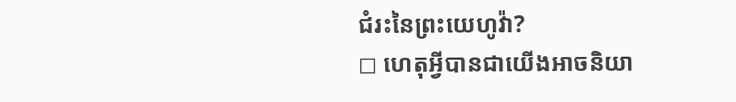ជំរះនៃព្រះយេហូវ៉ា?
◻ ហេតុអ្វីបានជាយើងអាចនិយា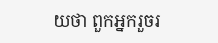យថា ពួកអ្នករួចរ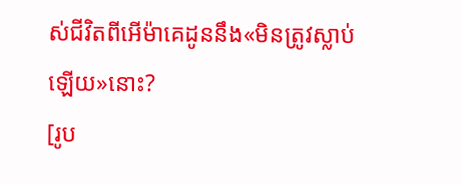ស់ជីវិតពីអើម៉ាគេដូននឹង«មិនត្រូវស្លាប់ឡើយ»នោះ?
[រូប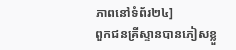ភាពនៅទំព័រ២៤]
ពួកជនគ្រីស្ទានបានភៀសខ្លួ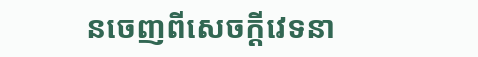នចេញពីសេចក្ដីវេទនា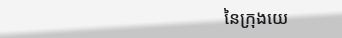នៃក្រុងយេ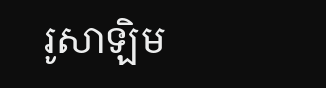រូសាឡិម